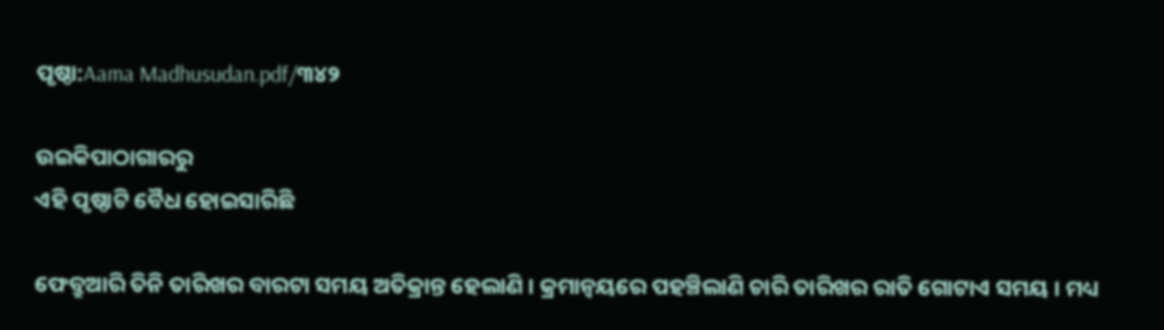ପୃଷ୍ଠା:Aama Madhusudan.pdf/୩୪୨

ଉଇକିପାଠାଗାର‌ରୁ
ଏହି ପୃଷ୍ଠାଟି ବୈଧ ହୋଇସାରିଛି

ଫେବ୍ରୁଆରି ତିନି ତାରିଖର ବାରଟା ସମୟ ଅତିକ୍ରାନ୍ତ ହେଲାଣି । କ୍ରମାନ୍ୱୟରେ ପହଞ୍ଚିଲାଣି ଚାରି ତାରିଖର ରାତି ଗୋଟାଏ ସମୟ । ମଧ୍ୟ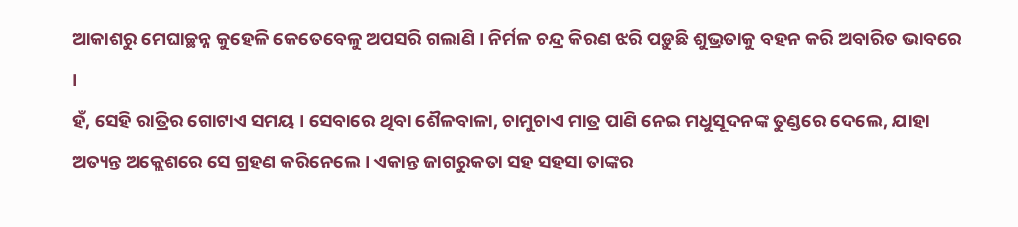ଆକାଶରୁ ମେଘାଚ୍ଛନ୍ନ କୁହେଳି କେତେବେଳୁ ଅପସରି ଗଲାଣି । ନିର୍ମଳ ଚନ୍ଦ୍ର କିରଣ ଝରି ପଡ଼ୁଛି ଶୁଭ୍ରତାକୁ ବହନ କରି ଅବାରିତ ଭାବରେ ।
ହଁ, ସେହି ରାତ୍ରିର ଗୋଟାଏ ସମୟ । ସେବାରେ ଥିବା ଶୈଳବାଳା, ଚାମୁଚାଏ ମାତ୍ର ପାଣି ନେଇ ମଧୁସୂଦନଙ୍କ ତୁଣ୍ଡରେ ଦେଲେ, ଯାହା ଅତ୍ୟନ୍ତ ଅକ୍ଲେଶରେ ସେ ଗ୍ରହଣ କରିନେଲେ । ଏକାନ୍ତ ଜାଗରୁକତା ସହ ସହସା ତାଙ୍କର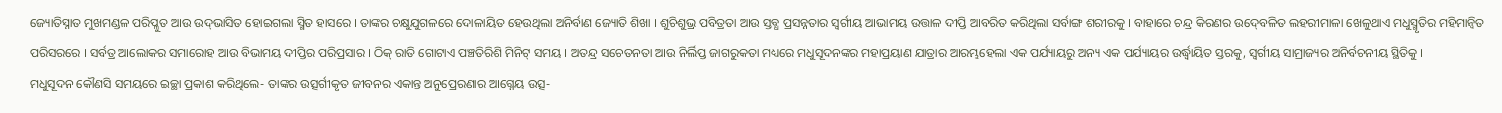ଜ୍ୟୋତିସ୍ନାତ ମୁଖମଣ୍ଡଳ ପରିପ୍ଳୁତ ଆଉ ଉଦ୍‍ଭାସିତ ହୋଇଗଲା ସ୍ମିତ ହାସରେ । ତାଙ୍କର ଚକ୍ଷୁଯୁଗଳରେ ଦୋଳାୟିତ ହେଉଥିଲା ଅନିର୍ବାଣ ଜ୍ୟୋତି ଶିଖା । ଶୁଚିଶୁଭ୍ର ପବିତ୍ରତା ଆଉ ସ୍ତବ୍ଧ ପ୍ରସନ୍ନତାର ସ୍ୱର୍ଗୀୟ ଆଭାମୟ ଉତ୍ତାଳ ଦୀପ୍ତି ଆବରିତ କରିଥିଲା ସର୍ବାଙ୍ଗ ଶରୀରକୁ । ବାହାରେ ଚନ୍ଦ୍ର କିରଣର ଉଦ୍‍ବେଳିତ ଲହରୀମାଳା ଖେଳୁଥାଏ ମଧୁସ୍ମୃତିର ମହିମାନ୍ୱିତ ପରିସରରେ । ସର୍ବତ୍ର ଆଲୋକର ସମାରୋହ ଆଉ ବିଭାମୟ ଦୀପ୍ତିର ପରିପ୍ରସାର । ଠିକ୍‍ ରାତି ଗୋଟାଏ ପଞ୍ଚତିରିଶି ମିନିଟ୍‍ ସମୟ । ଅତନ୍ଦ୍ର ସଚେତନତା ଆଉ ନିର୍ଲିପ୍ତ ଜାଗରୁକତା ମଧ୍ୟରେ ମଧୁସୂଦନଙ୍କର ମହାପ୍ରୟାଣ ଯାତ୍ରାର ଆରମ୍ଭହେଲା ଏକ ପର୍ଯ୍ୟାୟରୁ ଅନ୍ୟ ଏକ ପର୍ଯ୍ୟାୟର ଉର୍ଦ୍ଧ୍ୱାୟିତ ସ୍ତରକୁ, ସ୍ୱର୍ଗୀୟ ସାମ୍ରାଜ୍ୟର ଅନିର୍ବଚନୀୟ ସ୍ଥିତିକୁ ।
ମଧୁସୂଦନ କୌଣସି ସମୟରେ ଇଚ୍ଛା ପ୍ରକାଶ କରିଥିଲେ- ତାଙ୍କର ଉତ୍ସର୍ଗୀକୃତ ଜୀବନର ଏକାନ୍ତ ଅନୁପ୍ରେରଣାର ଆଗ୍ନେୟ ଉତ୍ସ-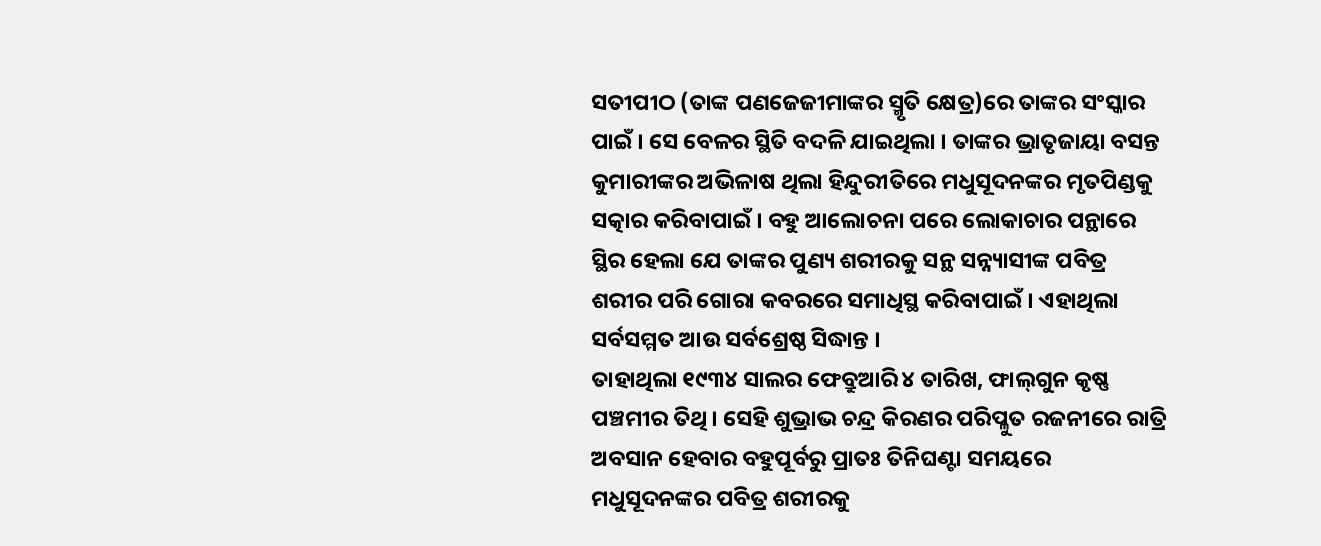ସତୀପୀଠ (ତାଙ୍କ ପଣଜେଜୀମାଙ୍କର ସ୍ମୃତି କ୍ଷେତ୍ର)ରେ ତାଙ୍କର ସଂସ୍କାର ପାଇଁ । ସେ ବେଳର ସ୍ଥିତି ବଦଳି ଯାଇଥିଲା । ତାଙ୍କର ଭ୍ରାତୃଜାୟା ବସନ୍ତ କୁମାରୀଙ୍କର ଅଭିଳାଷ ଥିଲା ହିନ୍ଦୁରୀତିରେ ମଧୁସୂଦନଙ୍କର ମୃତପିଣ୍ଡକୁ ସତ୍କାର କରିବାପାଇଁ । ବହୁ ଆଲୋଚନା ପରେ ଲୋକାଚାର ପନ୍ଥାରେ ସ୍ଥିର ହେଲା ଯେ ତାଙ୍କର ପୁଣ୍ୟ ଶରୀରକୁ ସନ୍ଥ ସନ୍ନ୍ୟାସୀଙ୍କ ପବିତ୍ର ଶରୀର ପରି ଗୋରା କବରରେ ସମାଧିସ୍ଥ କରିବାପାଇଁ । ଏହାଥିଲା ସର୍ବସମ୍ମତ ଆଉ ସର୍ବଶ୍ରେଷ୍ଠ ସିଦ୍ଧାନ୍ତ ।
ତାହାଥିଲା ୧୯୩୪ ସାଲର ଫେବ୍ରୁଆରି ୪ ତାରିଖ, ଫାଲ୍‍ଗୁନ କୃଷ୍ଣ ପଞ୍ଚମୀର ତିଥି । ସେହି ଶୁଭ୍ରାଭ ଚନ୍ଦ୍ର କିରଣର ପରିପ୍ଳୁତ ରଜନୀରେ ରାତ୍ରି ଅବସାନ ହେବାର ବହୁପୂର୍ବରୁ ପ୍ରାତଃ ତିନିଘଣ୍ଟା ସମୟରେ ମଧୁସୂଦନଙ୍କର ପବିତ୍ର ଶରୀରକୁ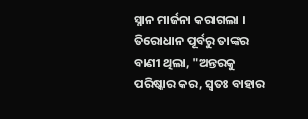ସ୍ନାନ ମାର୍ଜନା କରାଗଲା । ତିରୋଧାନ ପୂର୍ବରୁ ତାଙ୍କର ବାଣୀ ଥିଲା, "ଅନ୍ତରକୁ ପରିଷ୍କାର କର, ସ୍ୱତଃ ବାହାର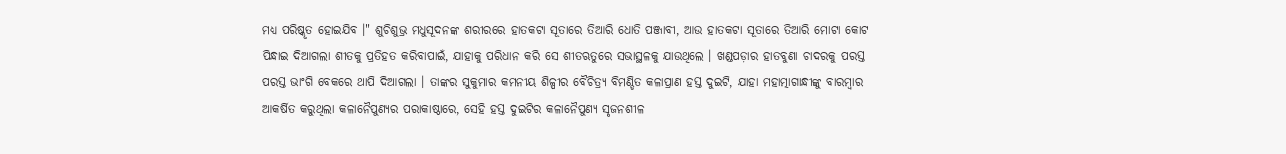ମଧ୍ୟ ପରିଷ୍କୃତ ହୋଇଯିବ ।" ଶୁଚିଶୁଭ୍ର ମଧୁସୂଦନଙ୍କ ଶରୀରରେ ହାତକଟା ସୂତାରେ ତିଆରି ଧୋତି ପଞ୍ଜାବୀ, ଆଉ ହାତକଟା ସୂତାରେ ତିଆରି ମୋଟା କୋଟ ପିନ୍ଧାଇ ଦିଆଗଲା ଶୀତକୁ ପ୍ରତିହତ କରିବାପାଇଁ, ଯାହାକୁ ପରିଧାନ କରି ସେ ଶୀତଋତୁରେ ସଭାସ୍ଥଳକୁ ଯାଉଥିଲେ । ଖଣ୍ଡପଡ଼ାର ହାତବୁଣା ଚାଦରକୁ ପରସ୍ତ ପରସ୍ତ ଭାଂଗି ବେକରେ ଥାପି ଦିଆଗଲା । ତାଙ୍କର ସୁକୁମାର କମନୀୟ ଶିଳ୍ପୀର ବୈଚିତ୍ର୍ୟ ବିମଣ୍ଡିତ କଳାପ୍ରାଣ ହସ୍ତ ଦୁଇଟି, ଯାହା ମହାତ୍ମାଗାନ୍ଧୀଙ୍କୁ ବାରମ୍ବାର ଆକର୍ଷିତ କରୁଥିଲା କଳାନୈପୁଣ୍ୟର ପରାକାଷ୍ଠାରେ, ସେହି ହସ୍ତ ଦୁଇଟିର କଳାନୈପୁଣ୍ୟ ସୃଜନଶୀଳ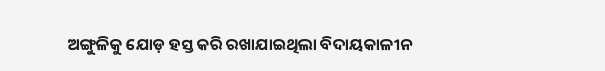ଅଙ୍ଗୁଳିକୁ ଯୋଡ଼ ହସ୍ତ କରି ରଖାଯାଇଥିଲା ବିଦାୟକାଳୀନ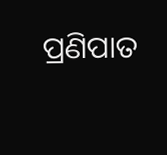ପ୍ରଣିପାତ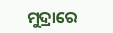ମୁଦ୍ରାରେ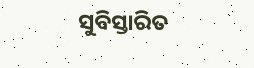ସୁବିସ୍ତାରିତ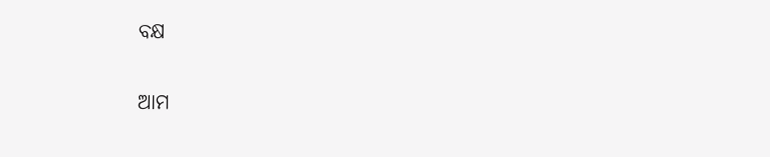ବକ୍ଷ

ଆମ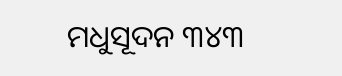ମଧୁସୂଦନ ୩୪୩